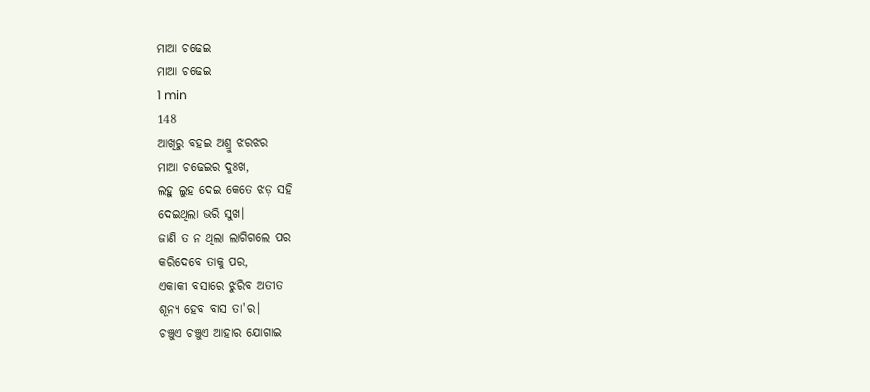ମାଆ ଚଢେଇ
ମାଆ ଚଢେଇ
1 min
148
ଆଖିରୁ ବହଇ ଅଶ୍ରୁ ଝରଝର
ମାଆ ଚଢେଇର ଦୁଃଖ,
ଲହୁ ଲୁହ ଦେଇ କେତେ ଝଡ଼ ସହି
ଦେଇଥିଲା ଭରି ସୁଖ।
ଜାଣି ତ ନ ଥିଲା ଲାଗିଗଲେ ପର
କରିଦେବେ ତାକୁ ପର,
ଏକାକୀ ବସାରେ ଝୁରିବ ଅତୀତ
ଶୂନ୍ୟ ହେବ ବାସ ତା'ର।
ଚଞ୍ଚୁଏ ଚଞ୍ଚୁଏ ଆହାର ଯୋଗାଇ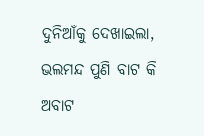ଦୁନିଆଁକୁ ଦେଖାଇଲା,
ଭଲମନ୍ଦ ପୁଣି ବାଟ କି ଅବାଟ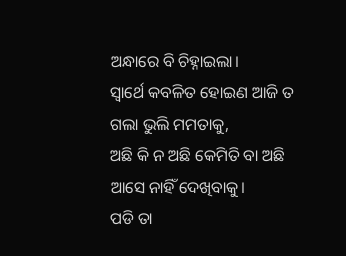ଅନ୍ଧାରେ ବି ଚିହ୍ନାଇଲା।
ସ୍ଵାର୍ଥେ କବଳିତ ହୋଇଣ ଆଜି ତ
ଗଲା ଭୁଲି ମମତାକୁ,
ଅଛି କି ନ ଅଛି କେମିତି ବା ଅଛି
ଆସେ ନାହିଁ ଦେଖିବାକୁ।
ପଡି ତା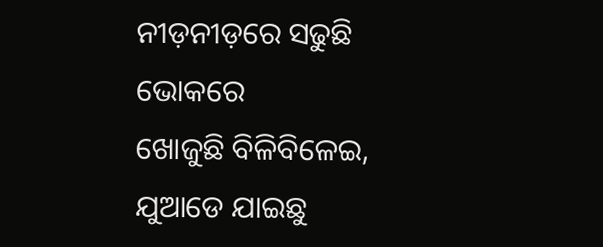ନୀଡ଼ନୀଡ଼ରେ ସଢୁଛି ଭୋକରେ
ଖୋଜୁଛି ବିଳିବିଳେଇ,
ଯୁଆଡେ ଯାଇଛୁ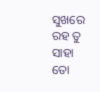ସୁଖରେ ରହ ତୁ
ସାହା ତୋ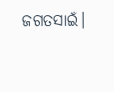ଜଗତସାଇଁ।